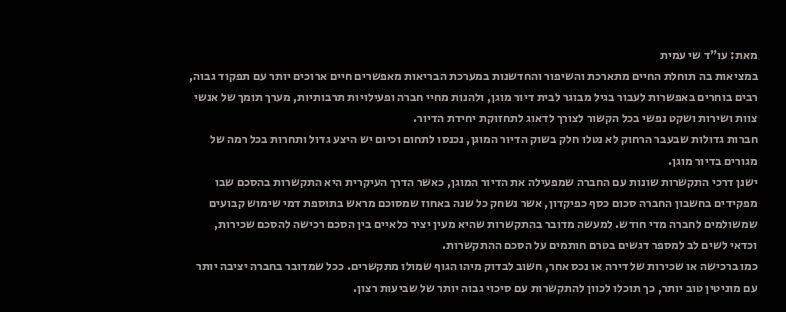מאת: עו"ד שי עמית
במציאות בה תוחלת החיים מתארכת והשיפור והחדשנות במערכת הבריאות מאפשרים חיים ארוכים יותר עם תפקוד גבוה, רבים בוחרים באפשרות לעבור בגיל מבוגר לבית דיור מוגן, ולהנות מחיי חברה ופעילויות תרבותיות, מערך תומך של אנשי צוות ושירות ושקט נפשי בכל הקשור לצורך לדאוג לתחזוקת יחידת הדיור.
חברות גדולות שבעבר הרחוק לא נטלו חלק בשוק הדיור המוגן, נכנסו לתחום וכיום יש היצע גדול ותחרות בכל רמה של מגורים בדיור מוגן.
ישנן דרכי התקשרות שונות עם החברה שמפעילה את הדיור המוגן, כאשר הדרך העיקרית היא התקשרות בהסכם שבו מפקידים בחשבון החברה סכום כסף כפיקדון, אשר נשחק כל שנה באחוז שמסוכם מראש בתוספת דמי שימוש קבועים שמשולמים לחברה מדי חודש. למעשה מדובר בהתקשרות שהיא מעין יציר כלאיים בין הסכם רכישה להסכם שכירות, וכדאי לשים לב למספר דגשים בטרם חותמים על הסכם ההתקשרות.
כמו ברכישה או שכירות של דירה או נכס אחר, חשוב לבדוק מיהו הגוף שמולו מתקשרים. ככל שמדובר בחברה יציבה יותר עם מוניטין טוב יותר, כך תוכלו לכוון להתקשרות עם סיכוי גבוה יותר של שביעות רצון.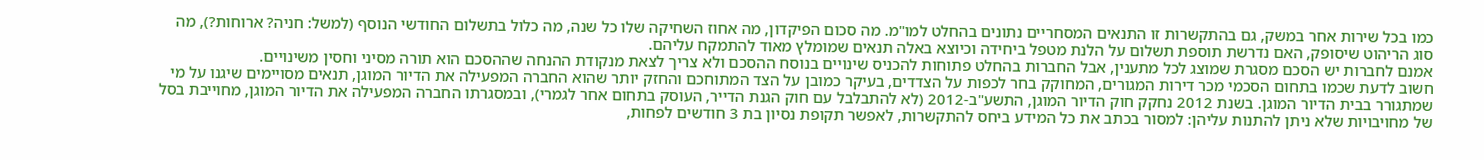כמו בכל שירות אחר במשק, גם בהתקשרות זו התנאים המסחריים נתונים בהחלט למו"מ. מה סכום הפיקדון, מה אחוז השחיקה שלו כל שנה, מה כלול בתשלום החודשי הנוסף (למשל: חניה? ארוחות?), מה סוג הריהוט שיסופק, האם נדרשת תוספת תשלום על הלנת מטפל ביחידה וכיוצא באלה תנאים שמומלץ מאוד להתמקח עליהם.
אמנם לחברות יש הסכם מסגרת שמוצג לכל מתענין, אבל החברות בהחלט פתוחות להכניס שינויים בנוסח ההסכם ולא צריך לצאת מנקודת ההנחה שההסכם הוא תורה מסיני וחסין משינויים.
חשוב לדעת שכמו בתחום הסכמי מכר דירות המגורים, המחוקק בחר לכפות על הצדדים, בעיקר כמובן על הצד המתוחכם והחזק יותר שהוא החברה המפעילה את הדיור המוגן, תנאים מסויימים שיגנו על מי שמתגורר בבית הדיור המוגן. בשנת 2012 נחקק חוק הדיור המוגן, התשע"ב-2012 (לא להתבלבל עם חוק הגנת הדייר, העוסק בתחום אחר לגמרי), ובמסגרתו החברה המפעילה את הדיור המוגן, מחוייבת בסל של מחויבויות שלא ניתן להתנות עליהן: למסור בכתב את כל המידע ביחס להתקשרות, לאפשר תקופת נסיון בת 3 חודשים לפחות,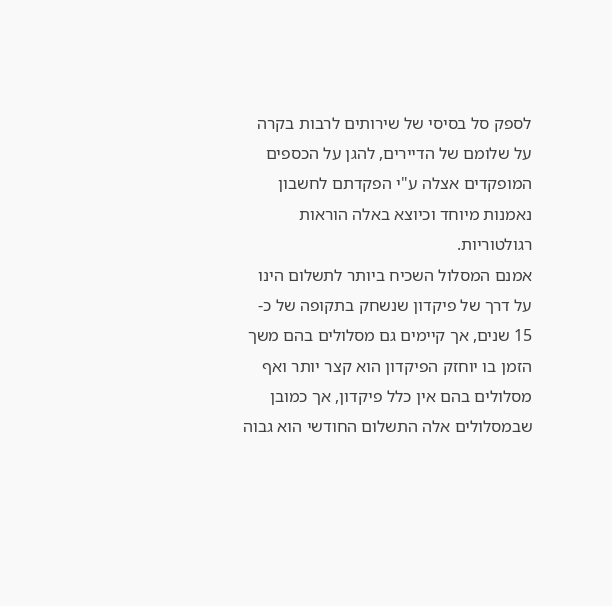לספק סל בסיסי של שירותים לרבות בקרה על שלומם של הדיירים, להגן על הכספים המופקדים אצלה ע"י הפקדתם לחשבון נאמנות מיוחד וכיוצא באלה הוראות רגולטוריות.
אמנם המסלול השכיח ביותר לתשלום הינו על דרך של פיקדון שנשחק בתקופה של כ- 15 שנים, אך קיימים גם מסלולים בהם משך הזמן בו יוחזק הפיקדון הוא קצר יותר ואף מסלולים בהם אין כלל פיקדון, אך כמובן שבמסלולים אלה התשלום החודשי הוא גבוה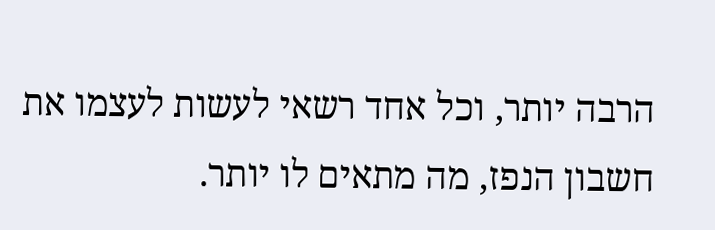הרבה יותר, וכל אחד רשאי לעשות לעצמו את חשבון הנפז, מה מתאים לו יותר.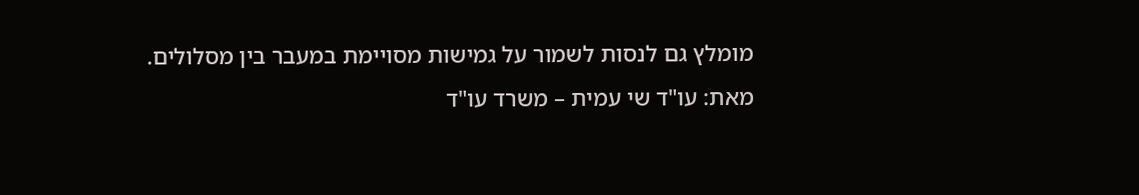מומלץ גם לנסות לשמור על גמישות מסויימת במעבר בין מסלולים.
מאת: עו"ד שי עמית – משרד עו"ד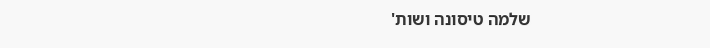שלמה טיסונה ושות'